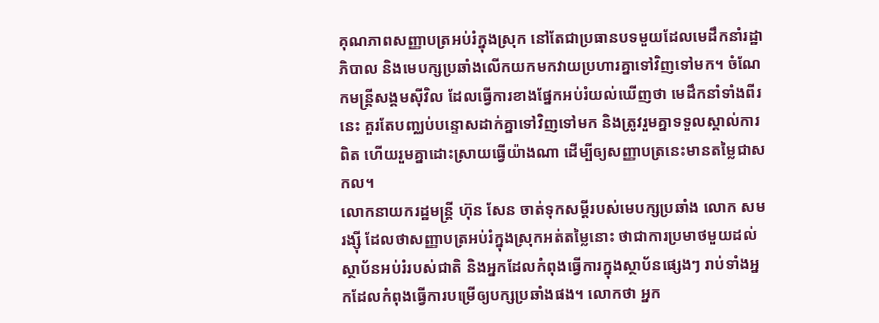គុណភាពសញ្ញាបត្រអប់រំក្នុងស្រុក នៅតែជាប្រធានបទមួយដែលមេដឹកនាំរដ្ឋាភិបាល និងមេបក្សប្រឆាំងលើកយកមកវាយប្រហារគ្នាទៅវិញទៅមក។ ចំណែកមន្ត្រីសង្គមស៊ីវិល ដែលធ្វើការខាងផ្នែកអប់រំយល់ឃើញថា មេដឹកនាំទាំងពីរនេះ គួរតែបញ្ឈប់បន្ទោសដាក់គ្នាទៅវិញទៅមក និងត្រូវរួមគ្នាទទួលស្គាល់ការពិត ហើយរួមគ្នាដោះស្រាយធ្វើយ៉ាងណា ដើម្បីឲ្យសញ្ញាបត្រនេះមានតម្លៃជាសកល។
លោកនាយករដ្ឋមន្ត្រី ហ៊ុន សែន ចាត់ទុកសម្ដីរបស់មេបក្សប្រឆាំង លោក សម រង្ស៊ី ដែលថាសញ្ញាបត្រអប់រំក្នុងស្រុកអត់តម្លៃនោះ ថាជាការប្រមាថមួយដល់ស្ថាប័នអប់រំរបស់ជាតិ និងអ្នកដែលកំពុងធ្វើការក្នុងស្ថាប័នផ្សេងៗ រាប់ទាំងអ្នកដែលកំពុងធ្វើការបម្រើឲ្យបក្សប្រឆាំងផង។ លោកថា អ្នក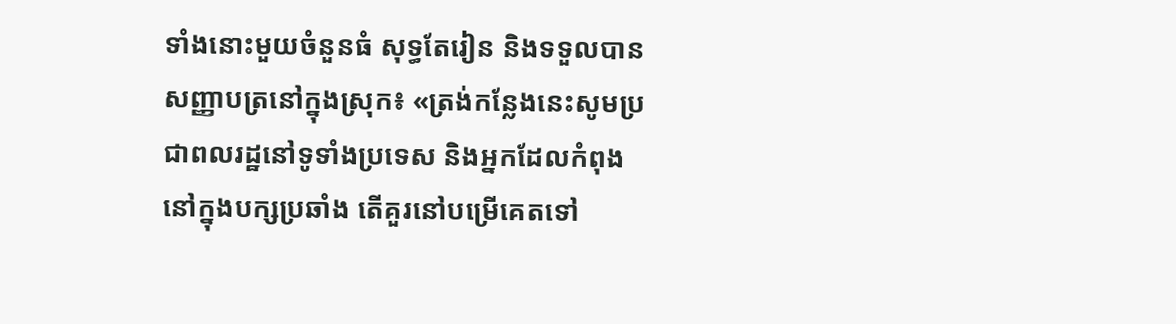ទាំងនោះមួយចំនួនធំ សុទ្ធតែរៀន និងទទួលបានសញ្ញាបត្រនៅក្នុងស្រុក៖ «ត្រង់កន្លែងនេះសូមប្រជាពលរដ្ឋនៅទូទាំងប្រទេស និងអ្នកដែលកំពុងនៅក្នុងបក្សប្រឆាំង តើគួរនៅបម្រើគេតទៅ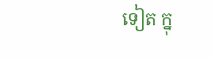ទៀត ក្នុ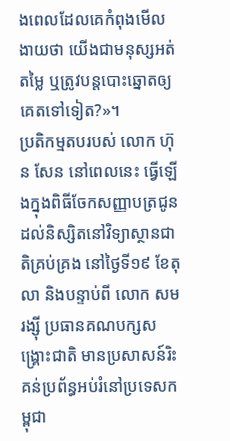ងពេលដែលគេកំពុងមើលងាយថា យើងជាមនុស្សអត់តម្លៃ ឬត្រូវបន្តបោះឆ្នោតឲ្យគេតទៅទៀត?»។
ប្រតិកម្មតបរបស់ លោក ហ៊ុន សែន នៅពេលនេះ ធ្វើឡើងក្នុងពិធីចែកសញ្ញាបត្រជូនដល់និស្សិតនៅវិទ្យាស្ថានជាតិគ្រប់គ្រង នៅថ្ងៃទី១៩ ខែតុលា និងបន្ទាប់ពី លោក សម រង្ស៊ី ប្រធានគណបក្សសង្គ្រោះជាតិ មានប្រសាសន៍រិះគន់ប្រព័ន្ធអប់រំនៅប្រទេសកម្ពុជា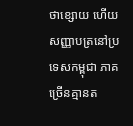ថាខ្សោយ ហើយសញ្ញាបត្រនៅប្រទេសកម្ពុជា ភាគច្រើនគ្មានត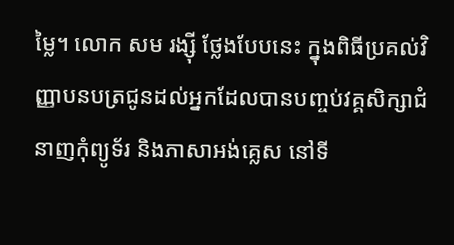ម្លៃ។ លោក សម រង្ស៊ី ថ្លែងបែបនេះ ក្នុងពិធីប្រគល់វិញ្ញាបនបត្រជូនដល់អ្នកដែលបានបញ្ចប់វគ្គសិក្សាជំនាញកុំព្យូទ័រ និងភាសាអង់គ្លេស នៅទី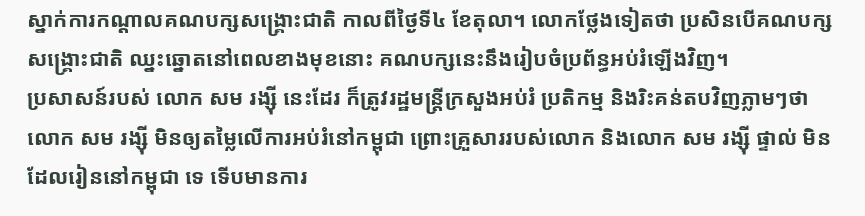ស្នាក់ការកណ្ដាលគណបក្សសង្គ្រោះជាតិ កាលពីថ្ងៃទី៤ ខែតុលា។ លោកថ្លែងទៀតថា ប្រសិនបើគណបក្សសង្គ្រោះជាតិ ឈ្នះឆ្នោតនៅពេលខាងមុខនោះ គណបក្សនេះនឹងរៀបចំប្រព័ន្ធអប់រំឡើងវិញ។
ប្រសាសន៍របស់ លោក សម រង្ស៊ី នេះដែរ ក៏ត្រូវរដ្ឋមន្ត្រីក្រសួងអប់រំ ប្រតិកម្ម និងរិះគន់តបវិញភ្លាមៗថា លោក សម រង្ស៊ី មិនឲ្យតម្លៃលើការអប់រំនៅកម្ពុជា ព្រោះគ្រួសាររបស់លោក និងលោក សម រង្ស៊ី ផ្ទាល់ មិនដែលរៀននៅកម្ពុជា ទេ ទើបមានការ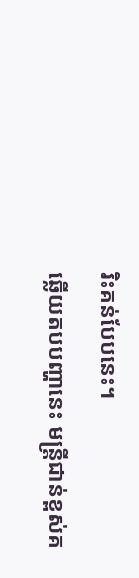រិះគន់បែបនេះ។
ឆ្លើយតបបញ្ហានេះ មន្ត្រីជាន់ខ្ពស់គ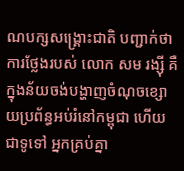ណបក្សសង្គ្រោះជាតិ បញ្ជាក់ថា ការថ្លែងរបស់ លោក សម រង្ស៊ី គឺក្នុងន័យចង់បង្ហាញចំណុចខ្សោយប្រព័ន្ធអប់រំនៅកម្ពុជា ហើយជាទូទៅ អ្នកគ្រប់គ្នា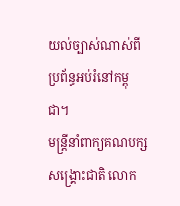យល់ច្បាស់ណាស់ពីប្រព័ន្ធអប់រំនៅកម្ពុជា។
មន្ត្រីនាំពាក្យគណបក្សសង្គ្រោះជាតិ លោក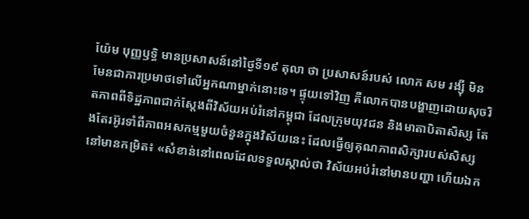យ៉ែម បុញ្ញឫទ្ធិ មានប្រសាសន៍នៅថ្ងៃទី១៩ តុលា ថា ប្រសាសន៍របស់ លោក សម រង្ស៊ី មិនមែនជាការប្រមាថទៅលើអ្នកណាម្នាក់នោះទេ។ ផ្ទុយទៅវិញ គឺលោកបានបង្ហាញដោយសុចរិតភាពពីទិដ្ឋភាពជាក់ស្តែងពីវិស័យអប់រំនៅកម្ពុជា ដែលក្រុមយុវជន និងមាតាបិតាសិស្ស តែងតែរអ៊ូរទាំពីភាពអសកម្មមួយចំនួនក្នុងវិស័យនេះ ដែលធ្វើឲ្យគុណភាពសិក្សារបស់សិស្សនៅមានកម្រិត៖ «សំខាន់នៅពេលដែលទទួលស្គាល់ថា វិស័យអប់រំនៅមានបញ្ហា ហើយឯក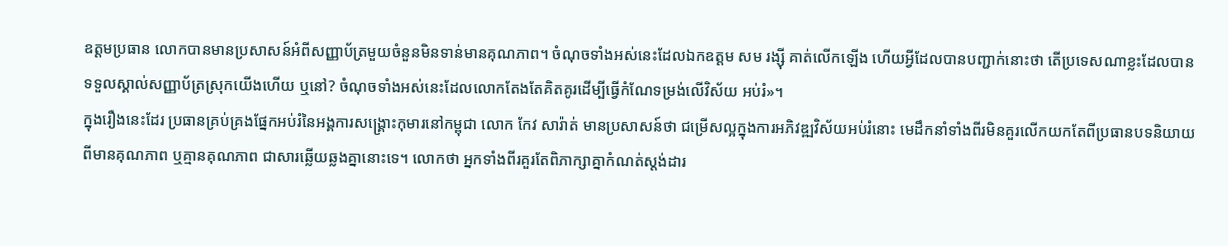ឧត្ដមប្រធាន លោកបានមានប្រសាសន៍អំពីសញ្ញាប័ត្រមួយចំនួនមិនទាន់មានគុណភាព។ ចំណុចទាំងអស់នេះដែលឯកឧត្ដម សម រង្ស៊ី គាត់លើកឡើង ហើយអ្វីដែលបានបញ្ជាក់នោះថា តើប្រទេសណាខ្លះដែលបានទទួលស្គាល់សញ្ញាប័ត្រស្រុកយើងហើយ ឬនៅ? ចំណុចទាំងអស់នេះដែលលោកតែងតែគិតគូរដើម្បីធ្វើកំណែទម្រង់លើវិស័យ អប់រំ»។
ក្នុងរឿងនេះដែរ ប្រធានគ្រប់គ្រងផ្នែកអប់រំនៃអង្គការសង្គ្រោះកុមារនៅកម្ពុជា លោក កែវ សារ៉ាត់ មានប្រសាសន៍ថា ជម្រើសល្អក្នុងការអភិវឌ្ឍវិស័យអប់រំនោះ មេដឹកនាំទាំងពីរមិនគួរលើកយកតែពីប្រធានបទនិយាយពីមានគុណភាព ឬគ្មានគុណភាព ជាសារឆ្លើយឆ្លងគ្នានោះទេ។ លោកថា អ្នកទាំងពីរគួរតែពិភាក្សាគ្នាកំណត់ស្តង់ដារ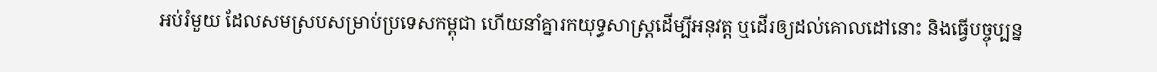អប់រំមួយ ដែលសមស្របសម្រាប់ប្រទេសកម្ពុជា ហើយនាំគ្នារកយុទ្ធសាស្ត្រដើម្បីអនុវត្ត ឬដើរឲ្យដល់គោលដៅនោះ និងធ្វើបច្ចុប្បន្ន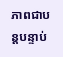ភាពជាបន្តបន្ទាប់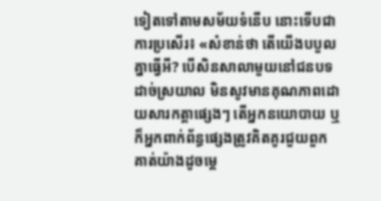ទៀតទៅតាមសម័យទំនើប នោះទើបជាការប្រសើរ៖ «សំខាន់ថា តើយើងបបួលគ្នាធ្វើអី? បើសិនសាលាមួយនៅជនបទដាច់ស្រយាល មិនសូវមានគុណភាពដោយសារកត្តាផ្សេងៗ តើអ្នកនយោបាយ ឬក៏អ្នកពាក់ព័ន្ធផ្សេងត្រូវគិតគូរជួយពួកគាត់យ៉ាងដូចម្ដេ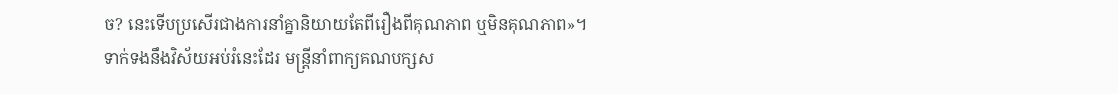ច? នេះទើបប្រសើរជាងការនាំគ្នានិយាយតែពីរឿងពីគុណភាព ឬមិនគុណភាព»។
ទាក់ទងនឹងវិស័យអប់រំនេះដែរ មន្ត្រីនាំពាក្យគណបក្សស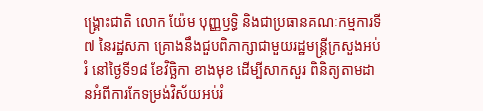ង្គ្រោះជាតិ លោក យ៉ែម បុញ្ញឫទ្ធិ និងជាប្រធានគណៈកម្មការទី៧ នៃរដ្ឋសភា គ្រោងនឹងជួបពិភាក្សាជាមួយរដ្ឋមន្ត្រីក្រសួងអប់រំ នៅថ្ងៃទី១៨ ខែវិច្ឆិកា ខាងមុខ ដើម្បីសាកសួរ ពិនិត្យតាមដានអំពីការកែទម្រង់វិស័យអប់រំ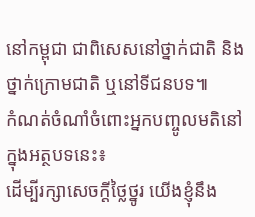នៅកម្ពុជា ជាពិសេសនៅថ្នាក់ជាតិ និងថ្នាក់ក្រោមជាតិ ឬនៅទីជនបទ៕
កំណត់ចំណាំចំពោះអ្នកបញ្ចូលមតិនៅក្នុងអត្ថបទនេះ៖
ដើម្បីរក្សាសេចក្ដីថ្លៃថ្នូរ យើងខ្ញុំនឹង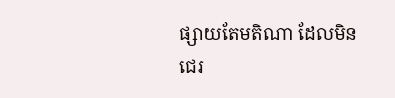ផ្សាយតែមតិណា ដែលមិនជេរ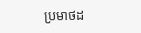ប្រមាថដ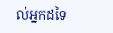ល់អ្នកដទៃ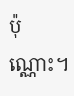ប៉ុណ្ណោះ។